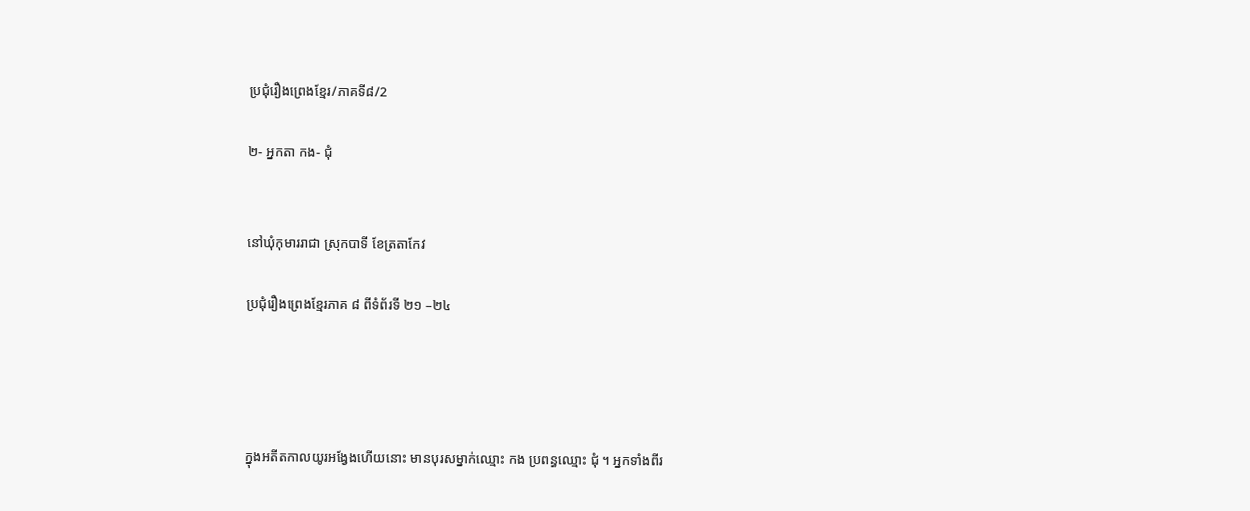ប្រជុំរឿងព្រេងខ្មែរ/ភាគទី៨/2

២- អ្នកតា កង- ជុំ


នៅឃុំកុមាររាជា ស្រុកបាទី ខែត្រតាកែវ

ប្រជុំរឿងព្រេងខ្មែរភាគ ៨ ពីទំព័រទី ២១ –២៤




ក្នុងអតីតកាលយូរអង្វែងហើយនោះ មានបុរសម្នាក់ឈ្មោះ កង ប្រពន្ធឈ្មោះ ជុំ ។ អ្នកទាំងពីរ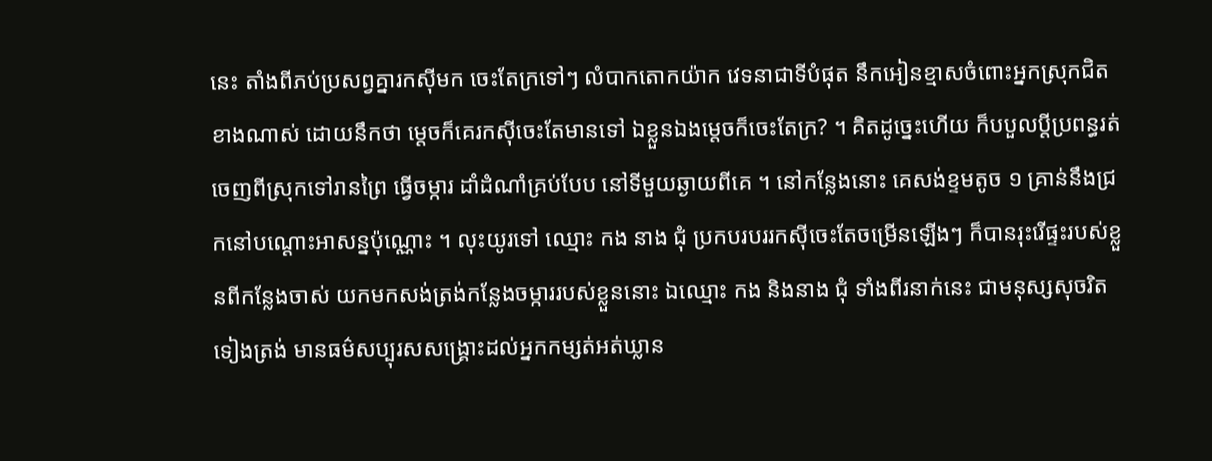នេះ តាំងពីភប់ប្រសព្វគ្នារកស៊ីមក ចេះតែក្រទៅៗ លំបាកតោកយ៉ាក វេទនាជាទីបំផុត នឹកអៀនខ្មាសចំពោះអ្នកស្រុកជិតខាងណាស់ ដោយនឹកថា ម្ដេចក៏គេរកស៊ីចេះតែមានទៅ ឯខ្លួនឯងម្ដេចក៏ចេះតែក្រ? ។ គិតដូច្នេះហើយ ក៏បបួលប្ដីប្រពន្ធរត់ចេញពីស្រុកទៅរានព្រៃ ធ្វើចម្ការ ដាំដំណាំគ្រប់បែប នៅទីមួយឆ្ងាយពីគេ ។ នៅកន្លែងនោះ គេសង់ខ្ទមតូច ១ គ្រាន់នឹងជ្រកនៅបណ្ដោះអាសន្នប៉ុណ្ណោះ ។ លុះយូរទៅ ឈ្មោះ កង នាង ជុំ ប្រកបរបររកស៊ីចេះតែចម្រើនឡើងៗ ក៏បានរុះរើផ្ទះរបស់ខ្លួនពីកន្លែងចាស់ យកមកសង់ត្រង់កន្លែងចម្ការរបស់ខ្លួននោះ ឯឈ្មោះ កង និងនាង ជុំ ទាំងពីរនាក់នេះ ជាមនុស្សសុចរិតទៀងត្រង់ មានធម៌សប្បុរសសង្គ្រោះដល់អ្នកកម្សត់អត់ឃ្លាន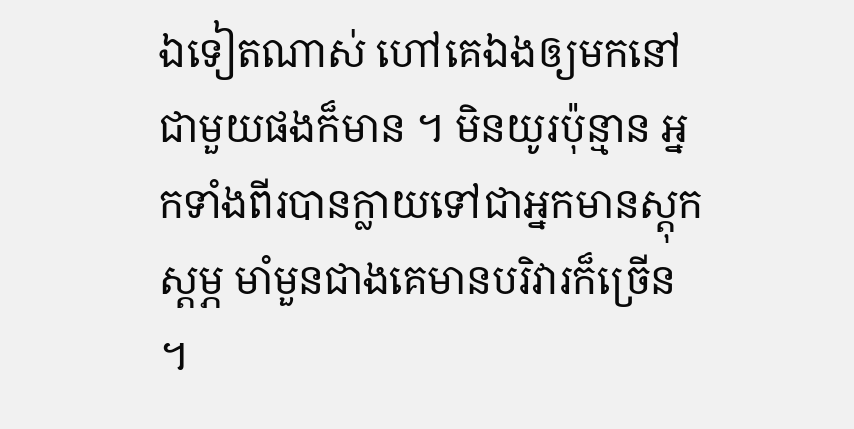ឯទៀតណាស់ ហៅគេឯងឲ្យមកនៅជាមួយផងក៏មាន ។ មិនយូរប៉ុន្មាន អ្នកទាំងពីរបានក្លាយទៅជាអ្នកមានស្ដុកស្ដម្ភ មាំមួនជាងគេមានបរិវារក៏ច្រើន ។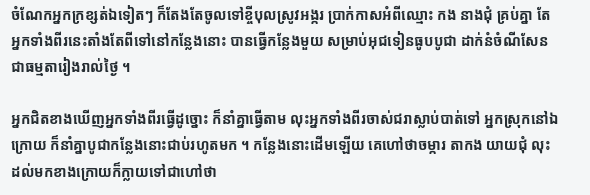ចំណែកអ្នកក្រខ្សត់ឯទៀតៗ ក៏តែងតែចូលទៅខ្ចីបុលស្រូវអង្ករ ប្រាក់កាសអំពីឈ្មោះ កង នាងជុំ គ្រប់គ្នា តែអ្នកទាំងពីរនេះតាំងតែពីទៅនៅកន្លែងនោះ បានធ្វើកន្លែងមួយ សម្រាប់អុជទៀនធូបបូជា ដាក់នំចំណីសែនជាធម្មតារៀងរាល់ថ្ងៃ ។

អ្នកជិតខាងឃើញអ្នកទាំងពីរធ្វើដូច្នោះ ក៏នាំគ្នាធ្វើតាម លុះអ្នកទាំងពីរចាស់ជរាស្លាប់បាត់ទៅ អ្នកស្រុកនៅឯក្រោយ ក៏នាំគ្នាបូជាកន្លែងនោះជាប់រហូតមក ។ កន្លែងនោះដើមឡើយ គេហៅថាចម្ការ តាកង យាយជុំ លុះដល់មកខាងក្រោយក៏ក្លាយទៅជាហៅថា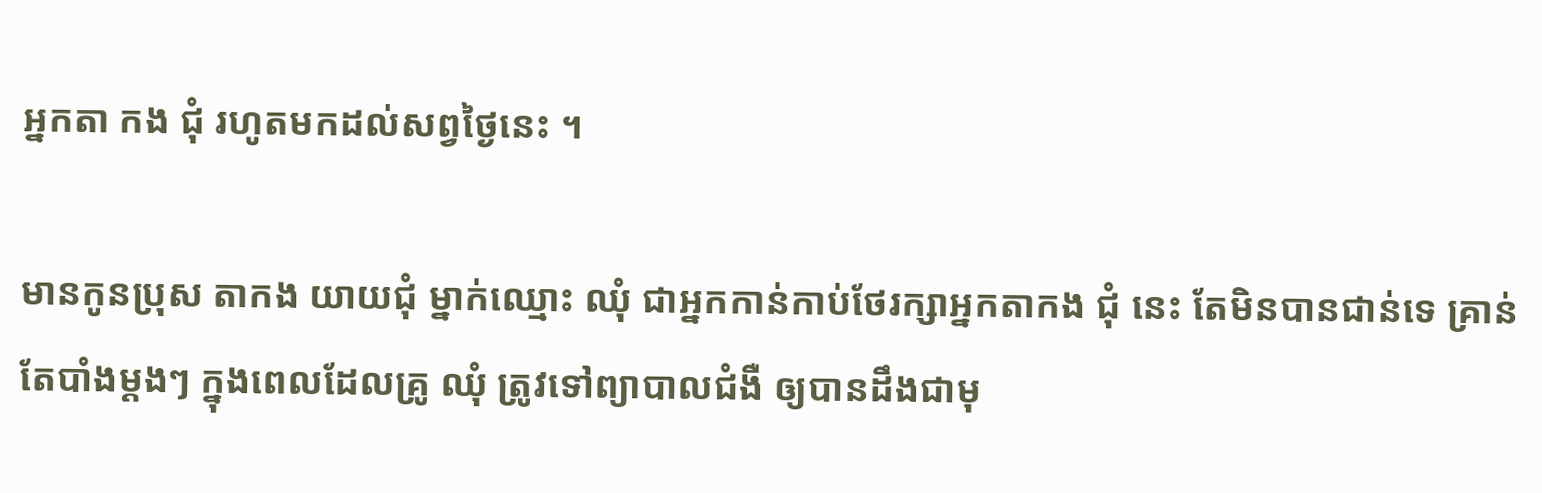អ្នកតា កង ជុំ រហូតមកដល់សព្វថ្ងៃនេះ ។

មានកូនប្រុស តាកង យាយជុំ ម្នាក់ឈ្មោះ ឈុំ ជាអ្នកកាន់កាប់ថែរក្សាអ្នកតាកង ជុំ នេះ តែមិនបានជាន់ទេ គ្រាន់តែបាំងម្ដងៗ ក្នុងពេលដែលគ្រូ ឈុំ ត្រូវទៅព្យាបាលជំងឺ ឲ្យបានដឹងជាមុ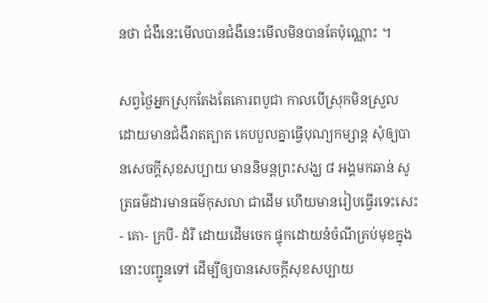នថា ជំងឺនេះមើលបានជំងឺនេះមើលមិនបានតែប៉ុណ្ណោះ ។

សព្វថ្ងៃអ្នកស្រុកតែងតែគោរពបូជា កាលបើស្រុកមិនស្រួល ដោយមានជំងឺរាតត្បាត គេបបួលគ្នាធ្វើបុណ្យកម្សាន្ត សុំឲ្យបានសេចក្ដីសុខសប្បាយ មាននិមន្តព្រះសង្ឃ ៨ អង្គមកឆាន់ សូត្រធម៌ដារមានធម៌កុសលា ជាដើម ហើយមានរៀបធ្វើរទេះសេះ- គោ- ក្របី- ដំរី ដោយដើមចេក ផ្ទុកដោយនំចំណីគ្រប់មុខក្នុងនោះបញ្ជូនទៅ ដើម្បីឲ្យបានសេចក្ដីសុខសប្បាយ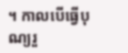។ កាលបើធ្វើបុណ្យរួ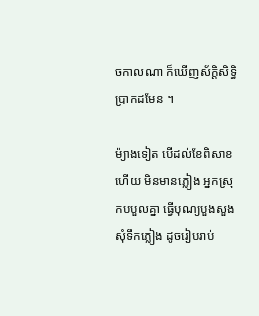ចកាលណា ក៏ឃើញស័ក្ដិសិទ្ធិប្រាកដមែន ។

ម៉្យាងទៀត បើដល់ខែពិសាខហើយ មិនមានភ្លៀង អ្នកស្រុកបបួលគ្នា ធ្វើបុណ្យបួងសួងសុំទឹកភ្លៀង ដូចរៀបរាប់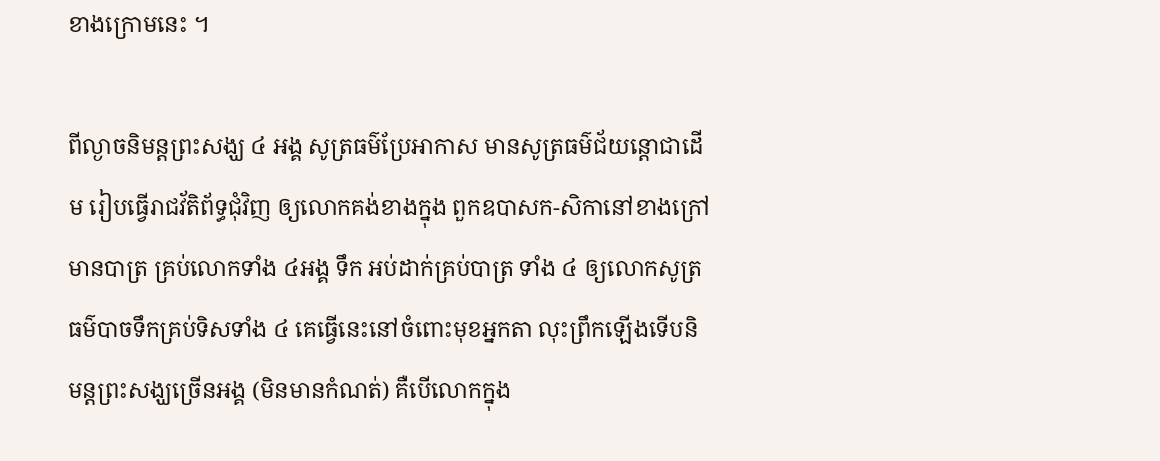ខាងក្រោមនេះ ។

ពីល្ងាចនិមន្តព្រះសង្ឃ ៤ អង្គ សូត្រធម៌ប្រែអាកាស មានសូត្រធម៌ជ័យន្តោជាដើម រៀបធ្វើរាជវ័តិព័ទ្ធជុំវិញ ឲ្យលោកគង់ខាងក្នុង ពួកឧបាសក-សិកានៅខាងក្រៅ មានបាត្រ គ្រប់លោកទាំង ៤អង្គ ទឹក អប់ដាក់គ្រប់បាត្រ ទាំង ៤ ឲ្យលោកសូត្រធម៌បាចទឹកគ្រប់ទិសទាំង ៤ គេធ្វើនេះនៅចំពោះមុខអ្នកតា លុះព្រឹកឡើងទើបនិមន្តព្រះសង្ឃច្រើនអង្គ (មិនមានកំណត់) គឺបើលោកក្នុង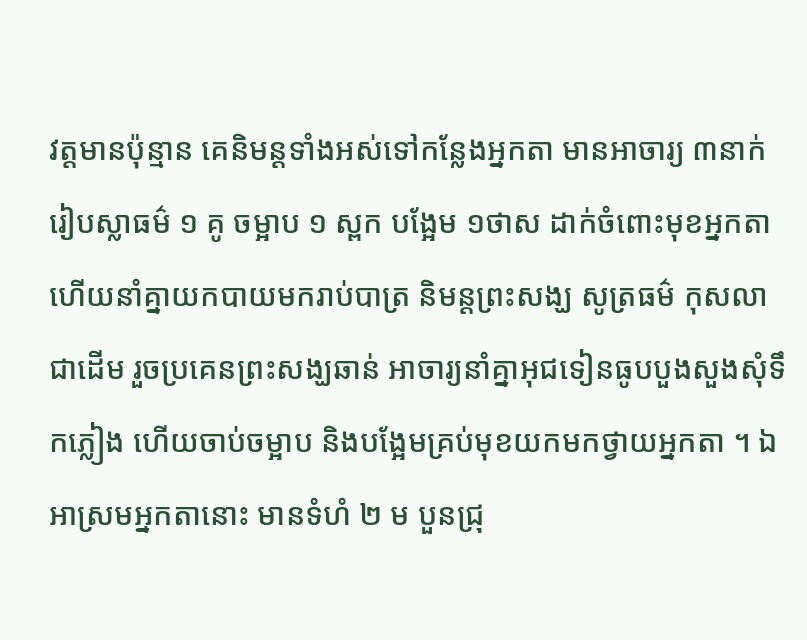វត្តមានប៉ុន្មាន គេនិមន្តទាំងអស់ទៅកន្លែងអ្នកតា មានអាចារ្យ ៣នាក់រៀបស្លាធម៌ ១ គូ ចម្អាប ១ ស្ពក បង្អែម ១ថាស ដាក់ចំពោះមុខអ្នកតា ហើយនាំគ្នាយកបាយមករាប់បាត្រ និមន្តព្រះសង្ឃ សូត្រធម៌ កុសលា ជាដើម រួចប្រគេនព្រះសង្ឃឆាន់ អាចារ្យនាំគ្នាអុជទៀនធូបបួងសួងសុំទឹកភ្លៀង ហើយចាប់ចម្អាប និងបង្អែមគ្រប់មុខយកមកថ្វាយអ្នកតា ។ ឯអាស្រមអ្នកតានោះ មានទំហំ ២ ម បួនជ្រុ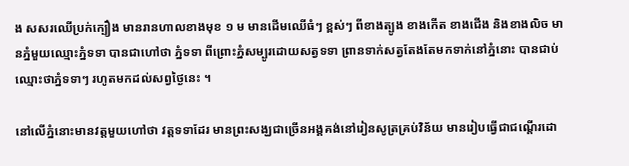ង សសរឈើប្រក់ក្បឿង មានរានហាលខាងមុខ ១ ម មានដើមឈើធំៗ ខ្ពស់ៗ ពីខាងត្បូង ខាងកើត ខាងជើង និងខាងលិច មានភ្នំមួយឈ្មោះភ្នំទទា បានជាហៅថា ភ្នំទទា ពីព្រោះភ្នំសម្បូរដោយសត្វទទា ព្រានទាក់សត្វតែងតែមកទាក់នៅភ្នំនោះ បានជាប់ឈ្មោះថាភ្នំទទាៗ រហូតមកដល់សព្វថ្ងៃនេះ ។

នៅលើភ្នំនោះមានវត្តមួយហៅថា វត្តទទាដែរ មានព្រះសង្ឃជាច្រើនអង្គគង់នៅរៀនសូត្រគ្រប់វិន័យ មានរៀបធ្វើជាជណ្ដើរដោ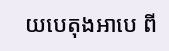យបេតុងអាបេ ពី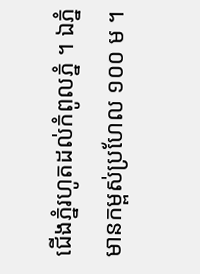ជើងភ្នំរហូតដល់កំពូលភ្នំ ។ ឯភ្នំមានកម្ពស់ប្រហែល ១០០ ម ។